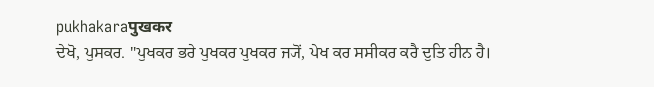pukhakaraपुखकर
ਦੇਖੋ, ਪੁਸਕਰ. "ਪੁਖਕਰ ਭਰੇ ਪੁਖਕਰ ਪੁਖਕਰ ਜ੍ਯੋਂ, ਪੇਖ ਕਰ ਸਸੀਕਰ ਕਰੈ ਦੁਤਿ ਹੀਨ ਹੈ।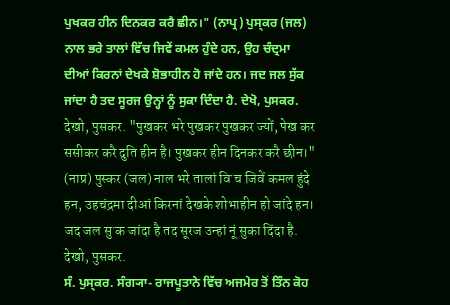ਪੁਖਕਰ ਹੀਨ ਦਿਨਕਰ ਕਰੈ ਛੀਨ।" (ਨਾਪ੍ਰ) ਪੁਸ੍ਕਰ (ਜਲ) ਨਾਲ ਭਰੇ ਤਾਲਾਂ ਵਿੱਚ ਜਿਵੇਂ ਕਮਲ ਹੁੰਦੇ ਹਨ, ਉਹ ਚੰਦ੍ਰਮਾ ਦੀਆਂ ਕਿਰਨਾਂ ਦੇਖਕੇ ਸ਼ੋਭਾਹੀਨ ਹੋ ਜਾਂਦੇ ਹਨ। ਜਦ ਜਲ ਸੁੱਕ ਜਾਂਦਾ ਹੈ ਤਦ ਸੂਰਜ ਉਨ੍ਹਾਂ ਨੂੰ ਸੁਕਾ ਦਿੰਦਾ ਹੈ. ਦੇਖੋ, ਪੁਸਕਰ.
देखो, पुसकर. "पुखकर भरे पुखकर पुखकर ज्यों, पेख कर ससीकर करै दुति हीन है। पुखकर हीन दिनकर करै छीन।" (नाप्र) पुस्कर (जल) नाल भरे तालां विॱच जिवें कमल हुंदे हन, उहचंद्रमा दीआं किरनां देखके शोभाहीन हो जांदे हन। जद जल सुॱक जांदा है तद सूरज उन्हां नूं सुका दिंदा है. देखो, पुसकर.
ਸੰ. ਪੁਸ੍ਕਰ. ਸੰਗ੍ਯਾ- ਰਾਜਪੂਤਾਨੇ ਵਿੱਚ ਅਜਮੇਰ ਤੋਂ ਤਿੰਨ ਕੋਹ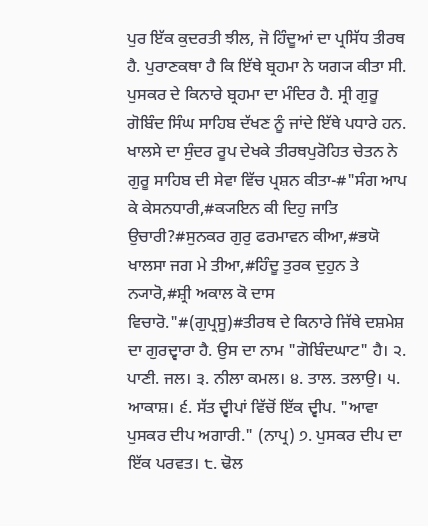ਪੁਰ ਇੱਕ ਕੁਦਰਤੀ ਝੀਲ, ਜੋ ਹਿੰਦੂਆਂ ਦਾ ਪ੍ਰਸਿੱਧ ਤੀਰਥ ਹੈ. ਪੁਰਾਣਕਥਾ ਹੈ ਕਿ ਇੱਥੇ ਬ੍ਰਹਮਾ ਨੇ ਯਗ੍ਯ ਕੀਤਾ ਸੀ. ਪੁਸਕਰ ਦੇ ਕਿਨਾਰੇ ਬ੍ਰਹਮਾ ਦਾ ਮੰਦਿਰ ਹੈ. ਸ੍ਰੀ ਗੁਰੂ ਗੋਬਿੰਦ ਸਿੰਘ ਸਾਹਿਬ ਦੱਖਣ ਨੂੰ ਜਾਂਦੇ ਇੱਥੇ ਪਧਾਰੇ ਹਨ. ਖਾਲਸੇ ਦਾ ਸੁੰਦਰ ਰੂਪ ਦੇਖਕੇ ਤੀਰਥਪੁਰੋਹਿਤ ਚੇਤਨ ਨੇ ਗੁਰੂ ਸਾਹਿਬ ਦੀ ਸੇਵਾ ਵਿੱਚ ਪ੍ਰਸ਼ਨ ਕੀਤਾ-#"ਸੰਗ ਆਪ ਕੇ ਕੇਸਨਧਾਰੀ,#ਕ੍ਯਇਨ ਕੀ ਦਿਹੁ ਜਾਤਿ ਉਚਾਰੀ?#ਸੁਨਕਰ ਗੁਰੁ ਫਰਮਾਵਨ ਕੀਆ,#ਭਯੋ ਖਾਲਸਾ ਜਗ ਮੇ ਤੀਆ,#ਹਿੰਦੂ ਤੁਰਕ ਦੁਹੁਨ ਤੇ ਨ੍ਯਾਰੋ,#ਸ਼੍ਰੀ ਅਕਾਲ ਕੋ ਦਾਸ ਵਿਚਾਰੋ."#(ਗੁਪ੍ਰਸੂ)#ਤੀਰਥ ਦੇ ਕਿਨਾਰੇ ਜਿੱਥੇ ਦਸ਼ਮੇਸ਼ ਦਾ ਗੁਰਦ੍ਵਾਰਾ ਹੈ. ਉਸ ਦਾ ਨਾਮ "ਗੋਬਿੰਦਘਾਟ" ਹੈ। ੨. ਪਾਣੀ. ਜਲ। ੩. ਨੀਲਾ ਕਮਲ। ੪. ਤਾਲ. ਤਲਾਉ। ੫. ਆਕਾਸ਼। ੬. ਸੱਤ ਦ੍ਵੀਪਾਂ ਵਿੱਚੋਂ ਇੱਕ ਦ੍ਵੀਪ. "ਆਵਾ ਪੁਸਕਰ ਦੀਪ ਅਗਾਰੀ." (ਨਾਪ੍ਰ) ੭. ਪੁਸਕਰ ਦੀਪ ਦਾ ਇੱਕ ਪਰਵਤ। ੮. ਢੋਲ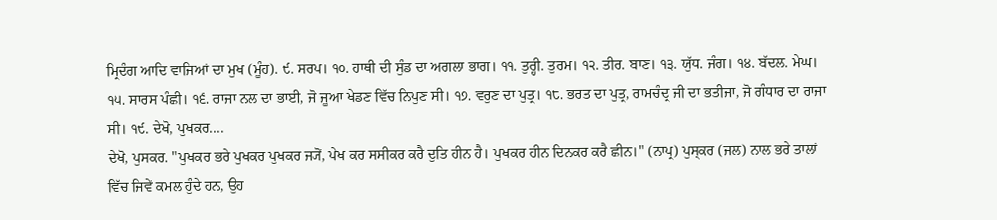ਮ੍ਰਿਦੰਗ ਆਦਿ ਵਾਜਿਆਂ ਦਾ ਮੁਖ (ਮੂੰਹ). ੯. ਸਰਪ। ੧੦. ਹਾਥੀ ਦੀ ਸੁੰਡ ਦਾ ਅਗਲਾ ਭਾਗ। ੧੧. ਤੁਰ੍ਹੀ. ਤੁਰਮ। ੧੨. ਤੀਰ. ਬਾਣ। ੧੩. ਯੁੱਧ. ਜੰਗ। ੧੪. ਬੱਦਲ. ਮੇਘ। ੧੫. ਸਾਰਸ ਪੰਛੀ। ੧੬. ਰਾਜਾ ਨਲ ਦਾ ਭਾਈ, ਜੋ ਜੂਆ ਖੇਡਣ ਵਿੱਚ ਨਿਪੁਣ ਸੀ। ੧੭. ਵਰੁਣ ਦਾ ਪੁਤ੍ਰ। ੧੮. ਭਰਤ ਦਾ ਪੁਤ੍ਰ, ਰਾਮਚੰਦ੍ਰ ਜੀ ਦਾ ਭਤੀਜਾ, ਜੋ ਗੰਧਾਰ ਦਾ ਰਾਜਾ ਸੀ। ੧੯. ਦੇਖੋ, ਪੁਖਕਰ....
ਦੇਖੋ, ਪੁਸਕਰ. "ਪੁਖਕਰ ਭਰੇ ਪੁਖਕਰ ਪੁਖਕਰ ਜ੍ਯੋਂ, ਪੇਖ ਕਰ ਸਸੀਕਰ ਕਰੈ ਦੁਤਿ ਹੀਨ ਹੈ। ਪੁਖਕਰ ਹੀਨ ਦਿਨਕਰ ਕਰੈ ਛੀਨ।" (ਨਾਪ੍ਰ) ਪੁਸ੍ਕਰ (ਜਲ) ਨਾਲ ਭਰੇ ਤਾਲਾਂ ਵਿੱਚ ਜਿਵੇਂ ਕਮਲ ਹੁੰਦੇ ਹਨ, ਉਹ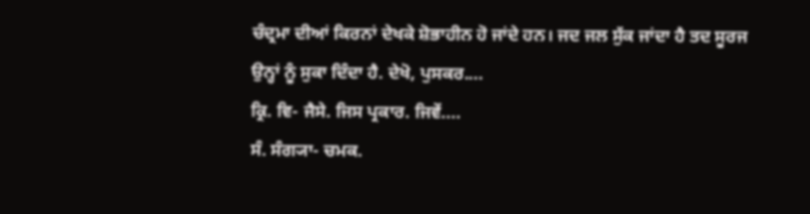ਚੰਦ੍ਰਮਾ ਦੀਆਂ ਕਿਰਨਾਂ ਦੇਖਕੇ ਸ਼ੋਭਾਹੀਨ ਹੋ ਜਾਂਦੇ ਹਨ। ਜਦ ਜਲ ਸੁੱਕ ਜਾਂਦਾ ਹੈ ਤਦ ਸੂਰਜ ਉਨ੍ਹਾਂ ਨੂੰ ਸੁਕਾ ਦਿੰਦਾ ਹੈ. ਦੇਖੋ, ਪੁਸਕਰ....
ਕ੍ਰਿ. ਵਿ- ਜੈਸੇ. ਜਿਸ ਪ੍ਰਕਾਰ. ਜਿਵੇਂ....
ਸੰ. ਸੰਗ੍ਯਾ- ਚਮਕ.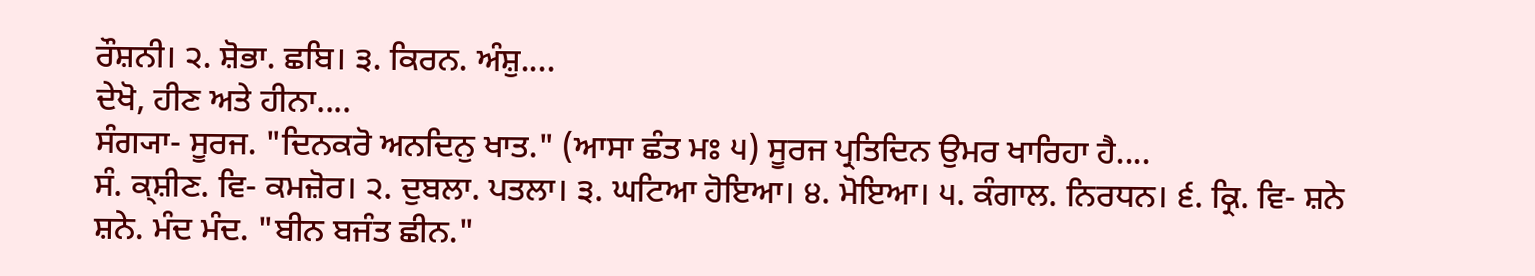ਰੌਸ਼ਨੀ। ੨. ਸ਼ੋਭਾ. ਛਬਿ। ੩. ਕਿਰਨ. ਅੰਸ਼ੁ....
ਦੇਖੋ, ਹੀਣ ਅਤੇ ਹੀਨਾ....
ਸੰਗ੍ਯਾ- ਸੂਰਜ. "ਦਿਨਕਰੋ ਅਨਦਿਨੁ ਖਾਤ." (ਆਸਾ ਛੰਤ ਮਃ ੫) ਸੂਰਜ ਪ੍ਰਤਿਦਿਨ ਉਮਰ ਖਾਰਿਹਾ ਹੈ....
ਸੰ. ਕ੍ਸ਼ੀਣ. ਵਿ- ਕਮਜ਼ੋਰ। ੨. ਦੁਬਲਾ. ਪਤਲਾ। ੩. ਘਟਿਆ ਹੋਇਆ। ੪. ਮੋਇਆ। ੫. ਕੰਗਾਲ. ਨਿਰਧਨ। ੬. ਕ੍ਰਿ. ਵਿ- ਸ਼ਨੇ ਸ਼ਨੇ. ਮੰਦ ਮੰਦ. "ਬੀਨ ਬਜੰਤ ਛੀਨ."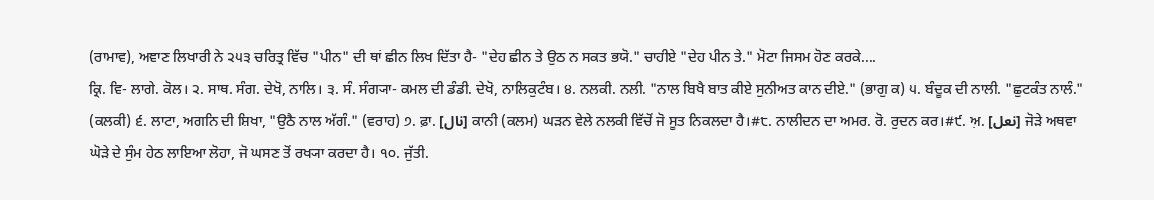(ਰਾਮਾਵ), ਅਞਾਣ ਲਿਖਾਰੀ ਨੇ ੨੫੩ ਚਰਿਤ੍ਰ ਵਿੱਚ "ਪੀਨ" ਦੀ ਥਾਂ ਛੀਨ ਲਿਖ ਦਿੱਤਾ ਹੈ- "ਦੇਹ ਛੀਨ ਤੇ ਉਠ ਨ ਸਕਤ ਭਯੋ." ਚਾਹੀਏ "ਦੇਹ ਪੀਨ ਤੇ." ਮੋਟਾ ਜਿਸਮ ਹੋਣ ਕਰਕੇ....
ਕ੍ਰਿ. ਵਿ- ਲਾਗੇ. ਕੋਲ। ੨. ਸਾਥ. ਸੰਗ. ਦੇਖੋ, ਨਾਲਿ। ੩. ਸੰ. ਸੰਗ੍ਯਾ- ਕਮਲ ਦੀ ਡੰਡੀ. ਦੇਖੋ, ਨਾਲਿਕੁਟੰਬ। ੪. ਨਲਕੀ. ਨਲੀ. "ਨਾਲ ਬਿਖੈ ਬਾਤ ਕੀਏ ਸੁਨੀਅਤ ਕਾਨ ਦੀਏ." (ਭਾਗੁ ਕ) ੫. ਬੰਦੂਕ ਦੀ ਨਾਲੀ. "ਛੁਟਕੰਤ ਨਾਲੰ." (ਕਲਕੀ) ੬. ਲਾਟਾ, ਅਗਨਿ ਦੀ ਸ਼ਿਖਾ, "ਉਠੈ ਨਾਲ ਅੱਗੰ." (ਵਰਾਹ) ੭. ਫ਼ਾ. [نال] ਕਾਨੀ (ਕਲਮ) ਘੜਨ ਵੇਲੇ ਨਲਕੀ ਵਿੱਚੋਂ ਜੋ ਸੂਤ ਨਿਕਲਦਾ ਹੈ।#੮. ਨਾਲੀਦਨ ਦਾ ਅਮਰ. ਰੋ. ਰੁਦਨ ਕਰ।#੯. ਅ਼. [نعل] ਜੋੜੇ ਅਥਵਾ ਘੋੜੇ ਦੇ ਸੁੰਮ ਹੇਠ ਲਾਇਆ ਲੋਹਾ, ਜੋ ਘਸਣ ਤੋਂ ਰਖ੍ਯਾ ਕਰਦਾ ਹੈ। ੧੦. ਜੁੱਤੀ.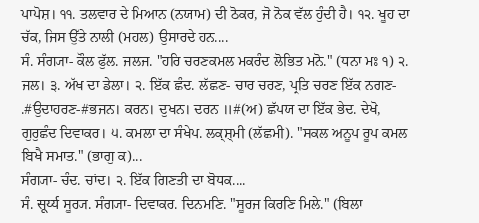ਪਾਪੋਸ਼। ੧੧. ਤਲਵਾਰ ਦੇ ਮਿਆਨ (ਨਯਾਮ) ਦੀ ਠੋਕਰ, ਜੋ ਨੋਕ ਵੱਲ ਹੁੰਦੀ ਹੈ। ੧੨. ਖੂਹ ਦਾ ਚੱਕ, ਜਿਸ ਉੱਤੇ ਨਾਲੀ (ਮਹਲ) ਉਸਾਰਦੇ ਹਨ....
ਸੰ. ਸੰਗ੍ਯਾ- ਕੌਲ ਫੁੱਲ. ਜਲਜ. "ਹਰਿ ਚਰਣਕਮਲ ਮਕਰੰਦ ਲੋਭਿਤ ਮਨੋ." (ਧਨਾ ਮਃ ੧) ੨. ਜਲ। ੩. ਅੱਖ ਦਾ ਡੇਲਾ। ੨. ਇੱਕ ਛੰਦ. ਲੱਛਣ- ਚਾਰ ਚਰਣ, ਪ੍ਰਤਿ ਚਰਣ ਇੱਕ ਨਗਣ- .#ਉਦਾਹਰਣ-#ਭਜਨ। ਕਰਨ। ਦੁਖਨ। ਦਰਨ ॥#(ਅ) ਛੱਪਯ ਦਾ ਇੱਕ ਭੇਦ. ਦੇਖੋ, ਗੁਰੁਛੰਦ ਦਿਵਾਕਰ। ੫. ਕਮਲਾ ਦਾ ਸੰਖੇਪ. ਲਕ੍ਸ਼੍ਮੀ (ਲੱਛਮੀ). "ਸਕਲ ਅਨੂਪ ਰੂਪ ਕਮਲ ਬਿਖੈ ਸਮਾਤ." (ਭਾਗੁ ਕ)...
ਸੰਗ੍ਯਾ- ਚੰਦ. ਚਾਂਦ। ੨. ਇੱਕ ਗਿਣਤੀ ਦਾ ਬੋਧਕ....
ਸੰ. सूर्य्य ਸੂਰ੍ਯ. ਸੰਗ੍ਯਾ- ਦਿਵਾਕਰ. ਦਿਨਮਣਿ. "ਸੂਰਜ ਕਿਰਣਿ ਮਿਲੇ." (ਬਿਲਾ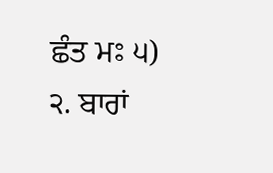ਛੰਤ ਮਃ ੫) ੨. ਬਾਰਾਂ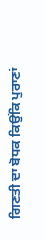ਗਿਣਤੀ ਦਾ ਬੋਧਕ ਕਿਉਂਕਿ ਪੁਰਾਣਾਂ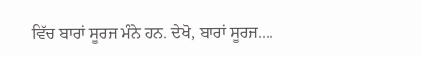ਵਿੱਚ ਬਾਰਾਂ ਸੂਰਜ ਮੰਨੇ ਹਨ. ਦੇਖੋ, ਬਾਰਾਂ ਸੂਰਜ....